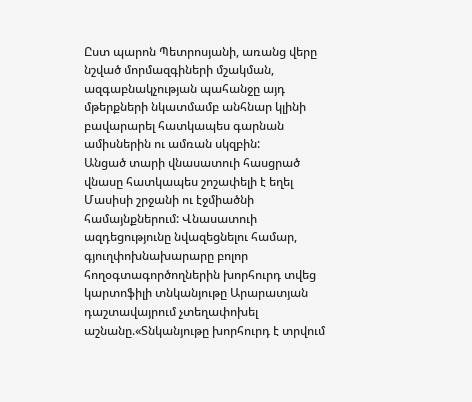Ըստ պարոն Պետրոսյանի, առանց վերը նշված մորմազգիների մշակման, ազգաբնակչության պահանջը այդ մթերքների նկատմամբ անհնար կլինի բավարարել հատկապես գարնան ամիսներին ու ամռան սկզբին:
Անցած տարի վնասատուի հասցրած վնասը հատկապես շոշափելի է եղել Մասիսի շրջանի ու էջմիածնի համայնքներում: Վնասատուի ազդեցությունը նվազեցնելու համար, գյուղփոխնախարարը բոլոր հողօգտագործողներին խորհուրդ տվեց կարտոֆիլի տնկանյութը Արարատյան դաշտավայրում չտեղափոխել աշնանը.«Տնկանյութը խորհուրդ է տրվում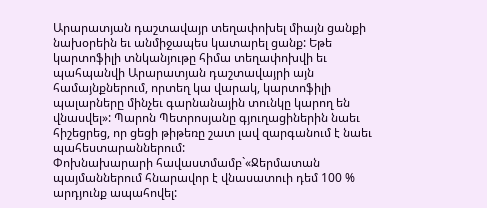Արարատյան դաշտավայր տեղափոխել միայն ցանքի նախօրեին եւ անմիջապես կատարել ցանք: Եթե կարտոֆիլի տնկանյութը հիմա տեղափոխվի եւ պահպանվի Արարատյան դաշտավայրի այն համայնքներում, որտեղ կա վարակ, կարտոֆիլի պալարները մինչեւ գարնանային տունկը կարող են վնասվել»: Պարոն Պետրոսյանը գյուղացիներին նաեւ հիշեցրեց, որ ցեցի թիթեռը շատ լավ զարգանում է նաեւ պահեստարաններում:
Փոխնախարարի հավաստմամբ`«Ջերմատան պայմաններում հնարավոր է վնասատուի դեմ 100 % արդյունք ապահովել: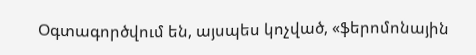Օգտագործվում են, այսպես կոչված, «ֆերոմոնային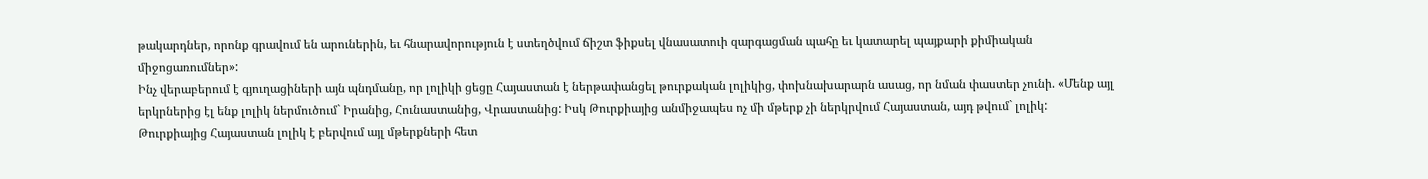թակարդներ, որոնք գրավում են արուներին, եւ հնարավորություն է ստեղծվում ճիշտ ֆիքսել վնասատուի զարգացման պահը եւ կատարել պայքարի քիմիական միջոցառումներ»:
Ինչ վերաբերում է գյուղացիների այն պնդմանը, որ լոլիկի ցեցը Հայաստան է ներթափանցել թուրքական լոլիկից, փոխնախարարն ասաց, որ նման փաստեր չունի. «Մենք այլ երկրներից էլ ենք լոլիկ ներմուծում` Իրանից, Հունաստանից, Վրաստանից: Իսկ Թուրքիայից անմիջապես ոչ մի մթերք չի ներկրվում Հայաստան, այդ թվում` լոլիկ: Թուրքիայից Հայաստան լոլիկ է բերվում այլ մթերքների հետ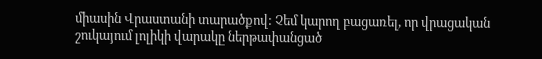միասին Վրաստանի տարածքով: Չեմ կարող բացառել, որ վրացական շուկայում լոլիկի վարակը ներթափանցած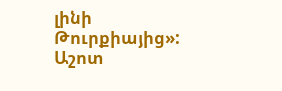լինի Թուրքիայից»:
Աշոտ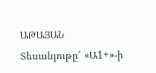ԱԹԱՅԱՆ
Տեսանյութը՝ «Ա1+»-ի